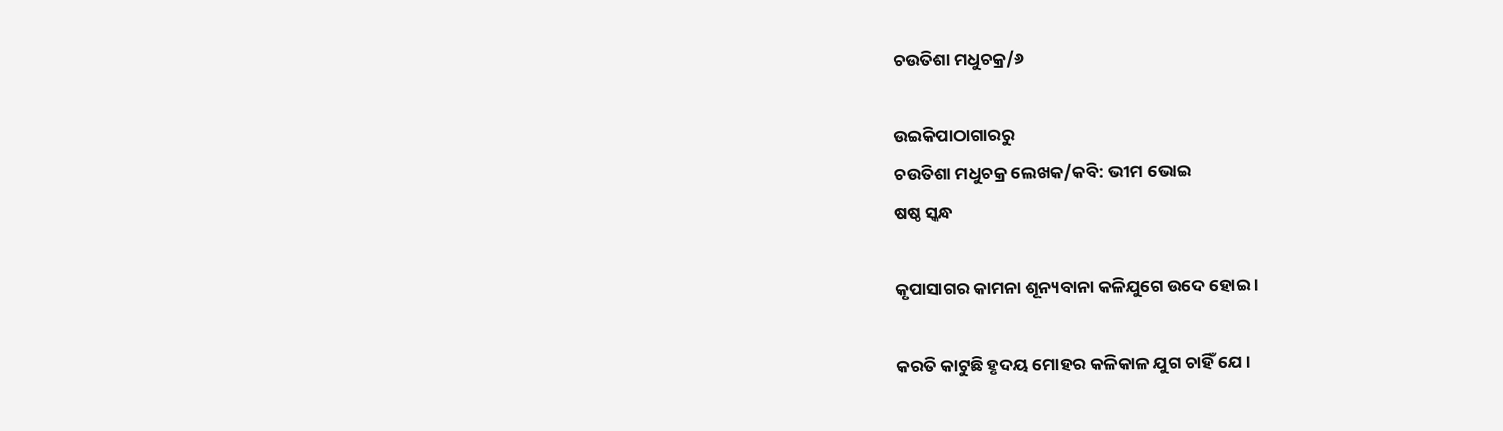ଚଉତିଶା ମଧୁଚକ୍ର/୬

ଉଇକିପାଠାଗାର‌ରୁ
ଚଉତିଶା ମଧୁଚକ୍ର ଲେଖକ/କବି: ଭୀମ ଭୋଇ
ଷଷ୍ଠ ସ୍କନ୍ଧ

କୃପାସାଗର କାମନା ଶୂନ୍ୟବାନା କଳିଯୁଗେ ଉଦେ ହୋଇ ।

କରତି କାଟୁଛି ହୃଦୟ ମୋହର କଳିକାଳ ଯୁଗ ଚାହିଁ ଯେ ।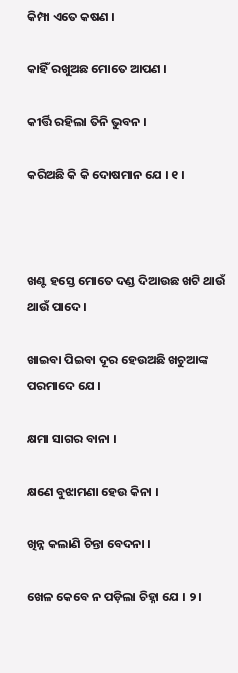କିମ୍ପା ଏତେ କଷଣ ।

କାହିଁ ରଖୁଅଛ ମୋତେ ଆପଣ ।

କୀର୍ତ୍ତି ରହିଲା ତିନି ଭୁବନ ।

କରିଅଛି କି କି ଦୋଷମାନ ଯେ । ୧ ।



ଖଣ୍ଟ ହସ୍ତେ ମୋତେ ଦଣ୍ଡ ଦିଆଉଛ ଖଟି ଥାଉଁ ଥାଉଁ ପାଦେ ।

ଖାଇବା ପିଇବା ଦୂର ହେଉଅଛି ଖଚୁଆଙ୍କ ପରମାଦେ ଯେ ।

କ୍ଷମା ସାଗର ବାନା ।

କ୍ଷଣେ ବୁଝାମଣା ହେଉ କିନା ।

ଖିନ୍ନ କଲାଣି ଚିନ୍ତା ବେଦନା ।

ଖେଳ କେବେ ନ ପଡ଼ିଲା ଚିହ୍ନା ଯେ । ୨।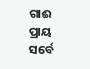ଗାଈ ପ୍ରାୟ ସର୍ବେ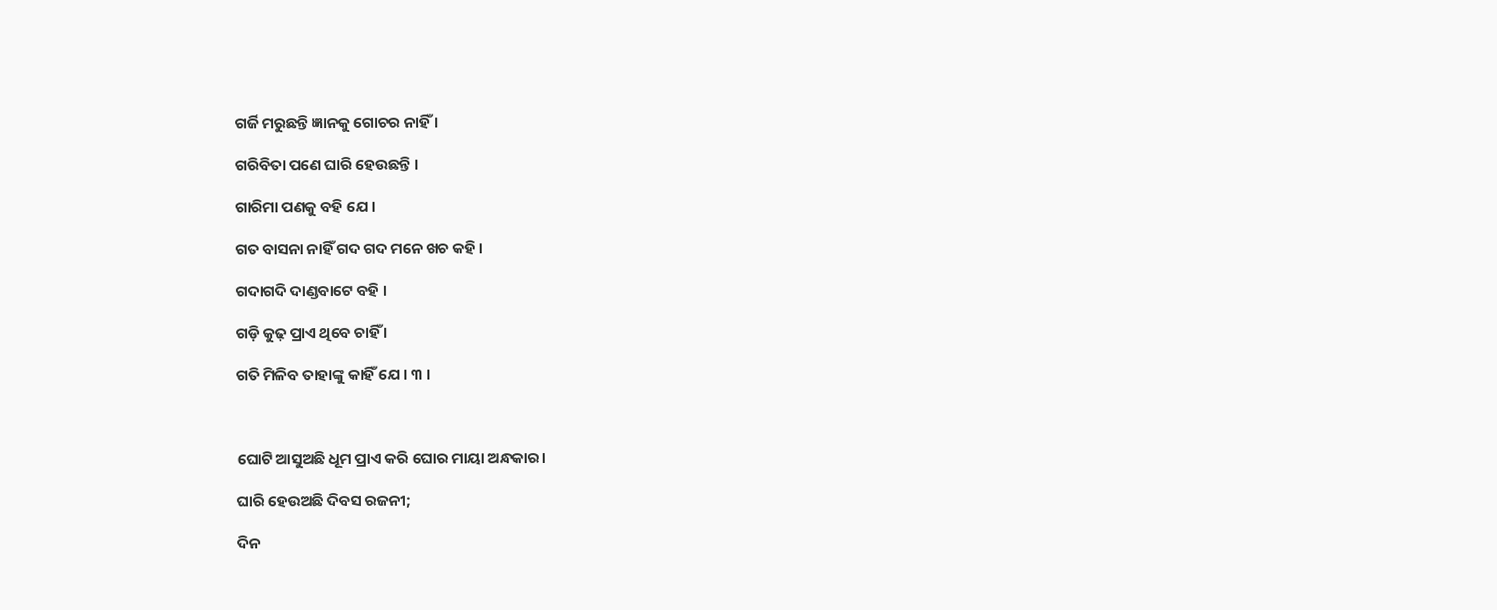ଗର୍ଜି ମରୁଛନ୍ତି ଜ୍ଞାନକୁ ଗୋଚର ନାହିଁ ।

ଗରିବିତା ପଣେ ଘାରି ହେଉଛନ୍ତି ।

ଗାରିମା ପଣକୁ ବହି ଯେ ।

ଗତ ବାସନା ନାହିଁ ଗଦ ଗଦ ମନେ ଖଚ କହି ।

ଗଦାଗଦି ଦାଣ୍ଡବାଟେ ବହି ।

ଗଡ଼ି କୁଢ଼ ପ୍ରାଏ ଥିବେ ଚାହିଁ ।

ଗତି ମିଳିବ ତାହାଙ୍କୁ କାହିଁ ଯେ । ୩ ।



ଘୋଟି ଆସୁଅଛି ଧୂମ ପ୍ରାଏ କରି ଘୋର ମାୟା ଅନ୍ଧକାର।

ଘାରି ହେଉଅଛି ଦିବସ ରଜନୀ;

ଦିନ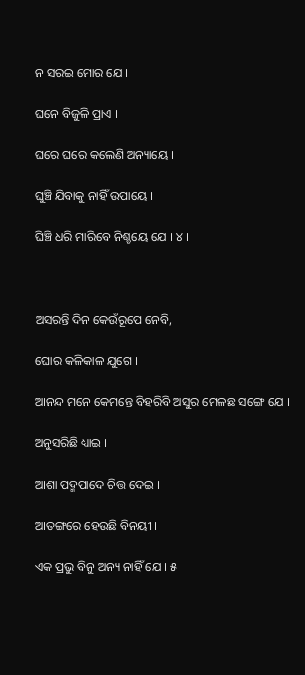ନ ସରଇ ମୋର ଯେ ।

ଘନେ ବିଜୁଳି ପ୍ରାଏ ।

ଘରେ ଘରେ କଲେଣି ଅନ୍ୟାୟେ ।

ଘୁଞ୍ଚି ଯିବାକୁ ନାହିଁ ଉପାୟେ ।

ଘିଞ୍ଚି ଧରି ମାରିବେ ନିଶ୍ଚୟେ ଯେ । ୪ ।



ଅସରନ୍ତି ଦିନ କେଉଁରୂପେ ନେବି,

ଘୋର କଳିକାଳ ଯୁଗେ ।

ଆନନ୍ଦ ମନେ କେମନ୍ତେ ବିହରିବି ଅସୁର ମେଳଛ ସଙ୍ଗେ ଯେ ।

ଅନୁସରିଛି ଧ୍ୟାଇ ।

ଆଶା ପଦ୍ମପାଦେ ଚିତ୍ତ ଦେଇ ।

ଆତଙ୍ଗରେ ହେଉଛି ବିନୟୀ ।

ଏକ ପ୍ରଭୁ ବିନୁ ଅନ୍ୟ ନାହିଁ ଯେ । ୫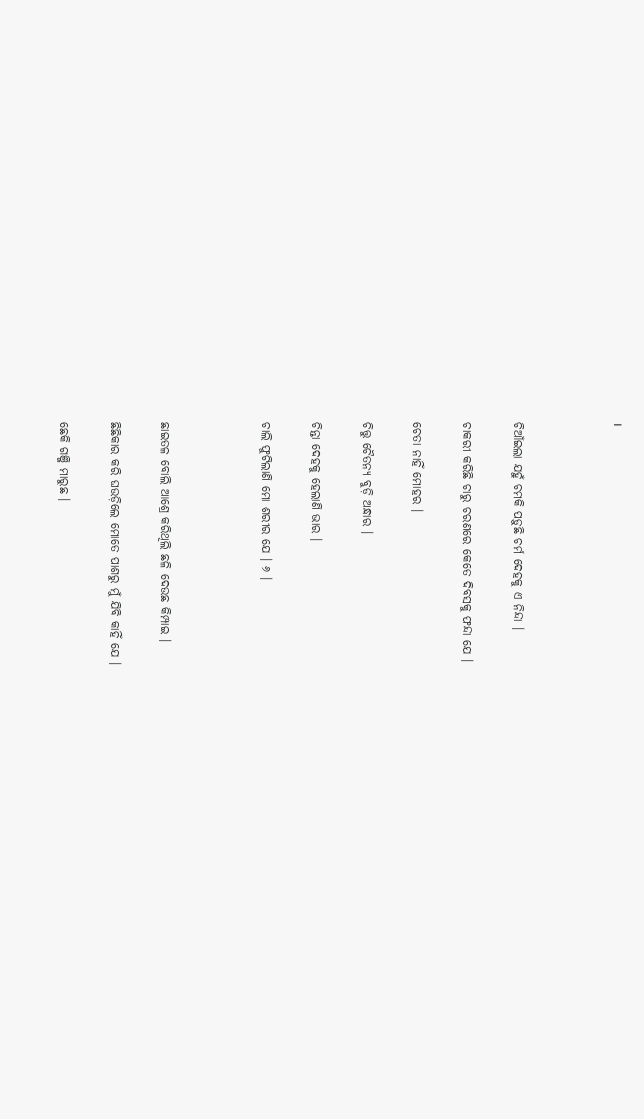।



ଚିଆଁଇଲା ଯହୁଁ ଚମକି ପଡ଼ୁଛି ଚର୍ମ ଦେହକୁ ଏ ନିନ୍ଦା ।

ଚାକରୀ କରିଛି ଚାରୁ ଚରଣରେ କେତେ ଦିବସକୁ ଫନ୍ଦା ଯେ ।

ଚେତା ନାହିଁ ମୋହର ।

ଚିତ୍ତୁ ଚୈତନ୍ୟ ବୁଡ଼ି ଅନ୍ଧାର ।

ଚିନ୍ତା ଦେହକୁ ହେଲାଣି ଭାର ।

ଚାଲି ଫୁଟିଲାଣି ମୋ ଶରୀର ଯେ । ୬ ।



ଛାଇତଳ ବୋଲି ଆଶ୍ରେ କରିଥିଲି ଛଳି ଦେଉଛ କିମ୍ପାଇ ।

ଛିଛିକାର କରି ଘଉଡ଼ିଲେ ମୋତେ ପାଶରୁ ମୁଁ ଯିବି କାହିଁ ଯେ ।

ଛେକି ଗଞ୍ଜି ମାରୁଛ ।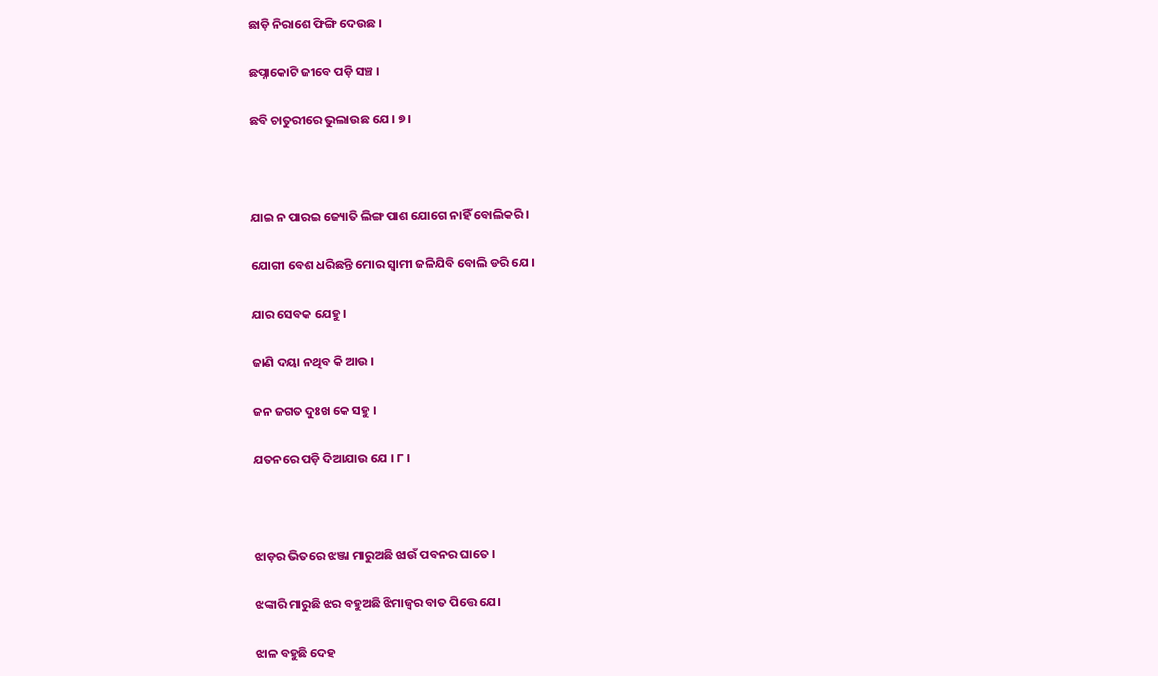ଛାଡ଼ି ନିରାଶେ ଫିଙ୍ଗି ଦେଉଛ ।

ଛପ୍ନାକୋଟି ଜୀବେ ପଡ଼ି ସଞ୍ଚ ।

ଛବି ଚାତୁରୀରେ ଭୁଲାଉଛ ଯେ । ୭ ।



ଯାଇ ନ ପାରଇ ଜ୍ୟୋତି ଲିଙ୍ଗ ପାଶ ଯୋଗେ ନାହିଁ ବୋଲିକରି ।

ଯୋଗୀ ବେଶ ଧରିଛନ୍ତି ମୋର ସ୍ୱାମୀ ଜଳିଯିବି ବୋଲି ଡରି ଯେ ।

ଯାର ସେବକ ଯେହୁ ।

ଜାଣି ଦୟା ନଥିବ କି ଆଉ ।

ଜନ ଜଗତ ଦୁଃଖ କେ ସହୁ ।

ଯତନରେ ପଡ଼ି ଦିଆଯାଉ ଯେ । ୮ ।



ଝାଡ଼ର ଭିତରେ ଝଞ୍ଜା ମାରୁଅଛି ଝାଉଁ ପବନର ଘାତେ ।

ଝଙ୍କାରି ମାରୁଛି ଝର ବହୁଅଛି ଝିମାଜ୍ୱର ବାତ ପିତ୍ତେ ଯେ।

ଝାଳ ବହୁଛି ଦେହ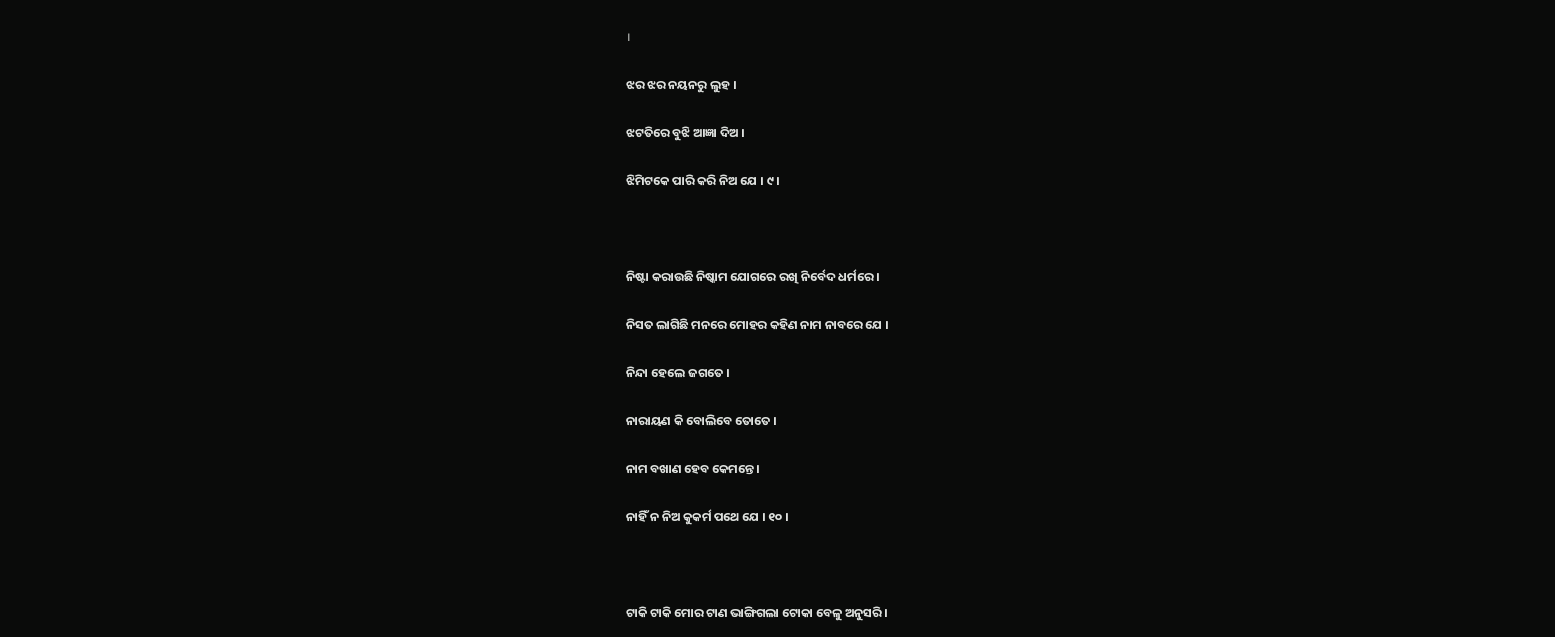।

ଝର ଝର ନୟନରୁ ଲୁହ ।

ଝଟତିରେ ବୁଝି ଆଜ୍ଞା ଦିଅ ।

ଝିମିଟକେ ପାରି କରି ନିଅ ଯେ । ୯।



ନିଷ୍ଟା କରାଉଛି ନିଷ୍କାମ ଯୋଗରେ ରଖି ନିର୍ବେଦ ଧର୍ମରେ ।

ନିସତ ଲାଗିଛି ମନରେ ମୋହର କହିଣ ନାମ ନାବରେ ଯେ ।

ନିନ୍ଦା ହେଲେ ଜଗତେ ।

ନାରାୟଣ କି ବୋଲିବେ ତୋତେ ।

ନାମ ବଖାଣ ହେବ କେମନ୍ତେ ।

ନାହିଁ ନ ନିଅ କୁକର୍ମ ପଥେ ଯେ । ୧୦ ।



ଟାକି ଟାକି ମୋର ଟାଣ ଭାଙ୍ଗିଗଲା ଟୋକା ବେଳୁ ଅନୁସରି ।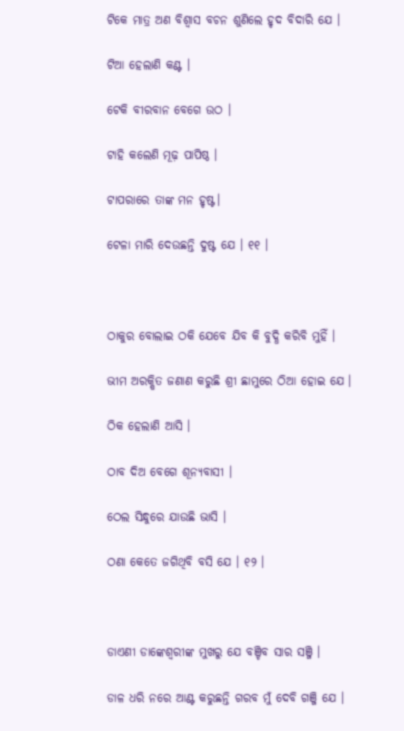ଟିକେ ମାତ୍ର ଅଣ ବିଶ୍ୱାସ ବଚନ ଶୁଣିଲେ ହୃଦ ବିଦାରି ଯେ ।

ଟିଆ ହେଲାଣି କଣ୍ଟ ।

ଟେକି ବୀରବାନ ବେଗେ ଉଠ ।

ଟାହି କଲେଣି ମୂଢ଼ ପାପିଷ୍ଠ ।

ଟାପରାରେ ତାଙ୍କ ମନ ହୃଷ୍ଟ।

ଟେଳା ମାରି ଦେଉଛନ୍ତି ଦୁଷ୍ଟ ଯେ । ୧୧ ।



ଠାକୁର ବୋଲାଇ ଠକି ଯେବେ ଯିବ କି ବୁଦ୍ଧି କରିବି ମୁହିଁ ।

ଭୀମ ଅରକ୍ଷିତ ଜଣାଣ କରୁଛି ଶ୍ରୀ ଛାମୁରେ ଠିଆ ହୋଇ ଯେ ।

ଠିକ ହେଲାଣି ଆସି ।

ଠାବ ଦିଅ ବେଗେ ଶୂନ୍ୟବାସୀ ।

ଠେଲ ସିନ୍ଧୁରେ ଯାଉଛି ଭାସି ।

ଠଣା କେତେ ଜଗିଥିବି ବସି ଯେ । ୧୨ ।



ଡାଏଣୀ ଡାଙ୍କେଶ୍ୱରୀଙ୍କ ମୁଖରୁ ଯେ ବଞ୍ଚିବ ସାର ସଞ୍ଜି ।

ଡାଳ ଧରି ନରେ ଆଣ୍ଟ କରୁଛନ୍ତି ଗରବ ମୁଁ ଦେବି ଗଞ୍ଜି ଯେ ।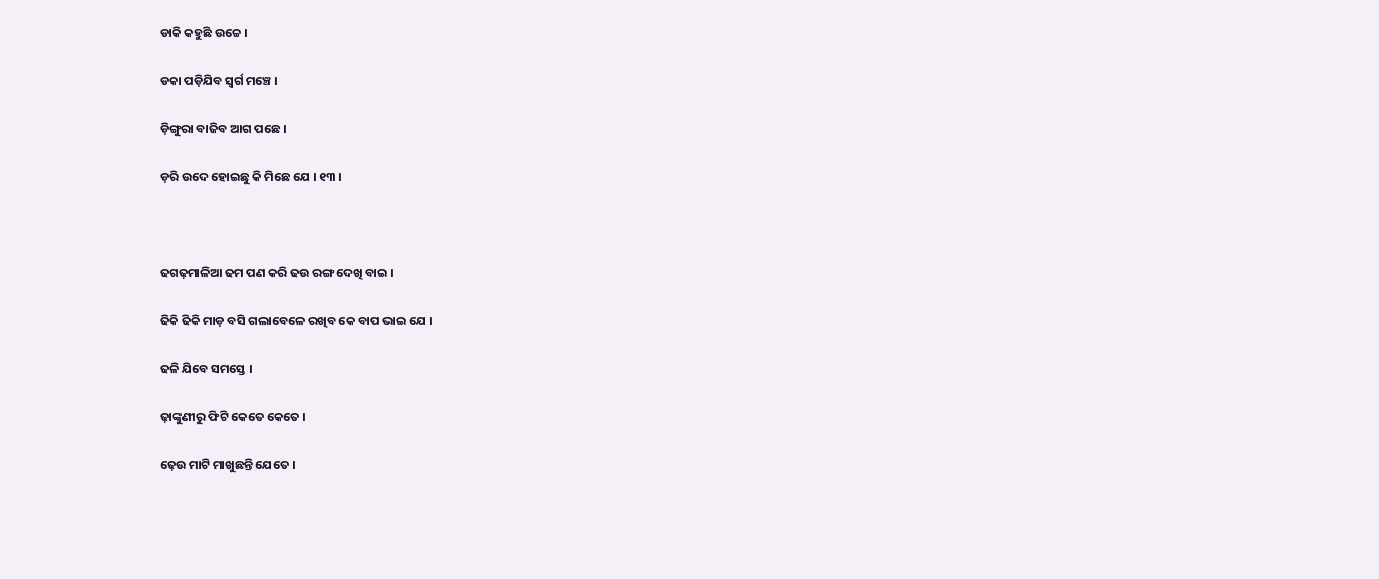ଡାକି କହୁଛି ଉଚ୍ଚେ ।

ଡକା ପଡ଼ିଯିବ ସ୍ୱର୍ଗ ମଞ୍ଚେ ।

ଡ଼ିଙ୍ଗୁରା ବାଜିବ ଆଗ ପଛେ ।

ଡ଼ରି ଉଦେ ହୋଇଛୁ କି ମିଛେ ଯେ । ୧୩ ।



ଢଗଢ଼ମାଳିଆ ଢମ ପଣ କରି ଢଉ ରଙ୍ଗ ଦେଖି ବାଇ ।

ଢିକି ଢିକି ମାଡ଼ ବସି ଗଲାବେଳେ ରଖିବ କେ ବାପ ଭାଇ ଯେ ।

ଢଳି ଯିବେ ସମସ୍ତେ ।

ଢ଼ାଙ୍କୁଣୀରୁ ଫିଟି କେତେ କେତେ ।

ଢ଼େଉ ମାଟି ମାଖୁଛନ୍ତି ଯେତେ ।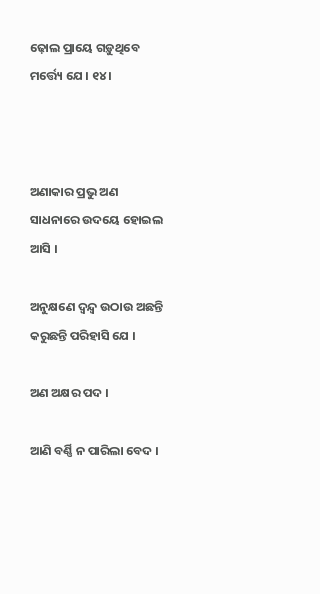ଢ଼ୋଲ ପ୍ରାୟେ ଗଡ଼ୁଥିବେ ମର୍ତ୍ତ୍ୟେ ଯେ । ୧୪ ।



ଅଣାକାର ପ୍ରଭୁ ଅଣ ସାଧନାରେ ଉଦୟେ ହୋଇଲ ଆସି ।

ଅନୁକ୍ଷଣେ ଦ୍ୱନ୍ଦ୍ୱ ଉଠାଉ ଅଛନ୍ତି କରୁଛନ୍ତି ପରିହାସି ଯେ ।

ଅଣ ଅକ୍ଷର ପଦ ।

ଆଣି ବର୍ଣ୍ଣି ନ ପାରିଲା ବେଦ ।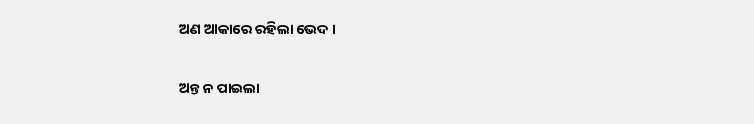ଅଣ ଆକାରେ ରହିଲା ଭେଦ ।

ଅନ୍ତ ନ ପାଇଲା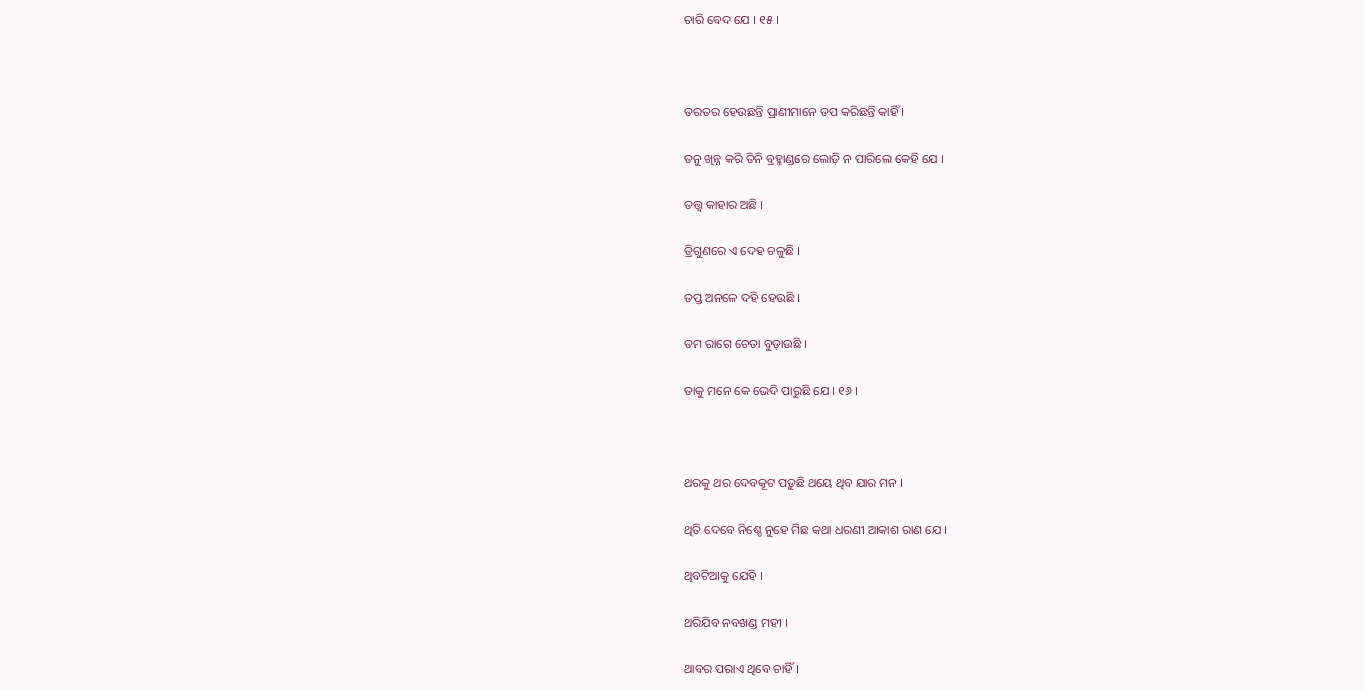ଚାରି ବେଦ ଯେ । ୧୫ ।



ତରତର ହେଉଛନ୍ତି ପ୍ରାଣୀମାନେ ତପ କରିଛନ୍ତି କାହିଁ ।

ତନୁ ଖିନ୍ନ କରି ତିନି ବ୍ରହ୍ମାଣ୍ଡରେ ଲୋଡ଼ି ନ ପାରିଲେ କେହି ଯେ ।

ତତ୍ତ୍ୱ କାହାର ଅଛି ।

ତ୍ରିଗୁଣରେ ଏ ଦେହ ଚଳୁଛି ।

ତପ୍ତ ଅନଳେ ଦହି ହେଉଛି ।

ତମ ରାଗେ ଚେତା ବୁଡ଼ାଉଛି ।

ତାକୁ ମନେ କେ ଭେଦି ପାରୁଛି ଯେ । ୧୬ ।



ଥରକୁ ଥର ଦେବକୂଟ ପଡ଼ୁଛି ଥୟେ ଥିବ ଯାର ମନ ।

ଥିତି ଦେବେ ନିଶ୍ଚେ ନୁହେ ମିଛ କଥା ଧରଣୀ ଆକାଶ ରାଣ ଯେ ।

ଥିବଟିଆକୁ ଯେହି ।

ଥରିଯିବ ନବଖଣ୍ଡ ମହୀ ।

ଥାବର ପରାଏ ଥିବେ ଚାହିଁ ।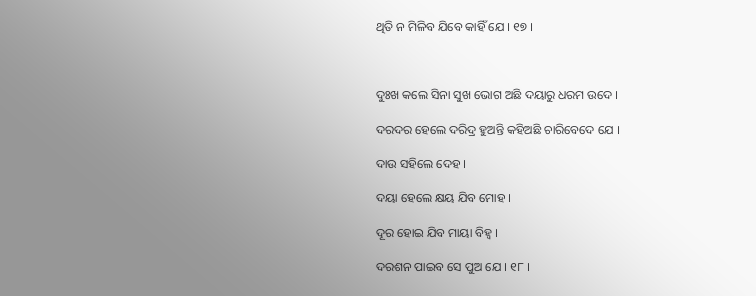ଥିତି ନ ମିଳିବ ଯିବେ କାହିଁ ଯେ । ୧୭ ।



ଦୁଃଖ କଲେ ସିନା ସୁଖ ଭୋଗ ଅଛି ଦୟାରୁ ଧରମ ଉଦେ ।

ଦରଦର ହେଲେ ଦରିଦ୍ର ହୁଅନ୍ତି କହିଅଛି ଚାରିବେଦେ ଯେ ।

ଦାଉ ସହିଲେ ଦେହ ।

ଦୟା ହେଲେ କ୍ଷୟ ଯିବ ମୋହ ।

ଦୂର ହୋଇ ଯିବ ମାୟା ବିହ୍ୱ ।

ଦରଶନ ପାଇବ ସେ ପୁଅ ଯେ । ୧୮ ।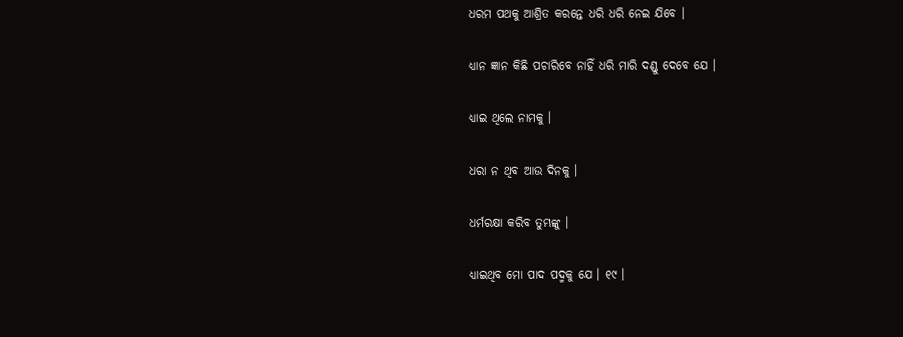ଧରମ ପଥକୁ ଆଶ୍ରିତ କରନ୍ତେ ଧରି ଧରି ନେଇ ଯିବେ ।

ଧ୍ୟାନ ଜ୍ଞାନ କିଛି ପଚାରିବେ ନାହିଁ ଧରି ମାରି ଦଣ୍ଡୁ ଦେବେ ଯେ ।

ଧ୍ୟାଇ ଥିଲେ ନାମକୁ ।

ଧରା ନ ଥିବ ଆଉ ଦିନକୁ ।

ଧର୍ମରକ୍ଷା କରିବ ତୁମ୍ଭଙ୍କୁ ।

ଧ୍ୟାଇଥିବ ମୋ ପାଦ ପଦ୍ମକୁ ଯେ । ୧୯ ।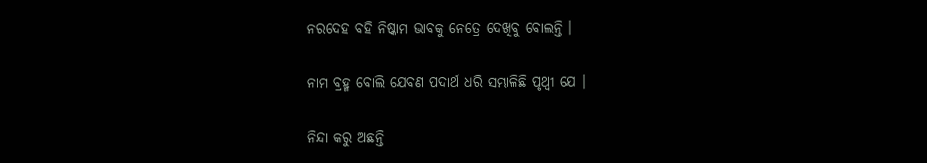ନରଦେହ ବହି ନିଷ୍କାମ ଭାବକୁ ନେତ୍ରେ ଦେଖିବୁ ବୋଲନ୍ତି ।

ନାମ ବ୍ରହ୍ମ ବୋଲି ଯେବଣ ପଦାର୍ଥ ଧରି ସମ୍ଭାଳିଛି ପୃଥ୍ୱୀ ଯେ ।

ନିନ୍ଦା କରୁ ଅଛନ୍ତି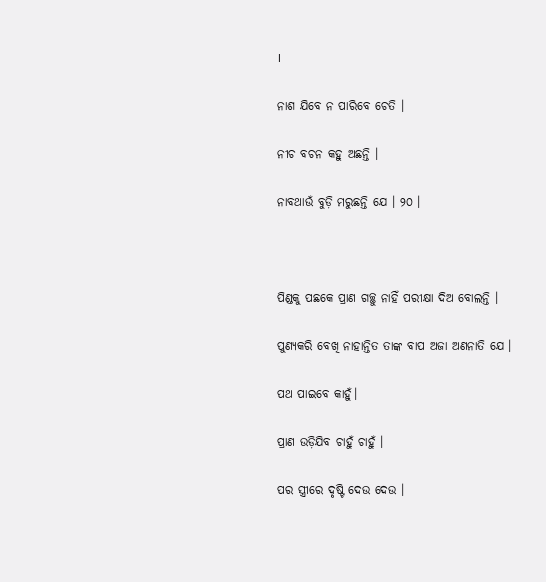।

ନାଶ ଯିବେ ନ ପାରିବେ ଚେତି ।

ନୀଚ ବଚନ କହୁ ଅଛନ୍ତି ।

ନାବଥାଉଁ ବୁଡ଼ି ମରୁଛନ୍ତି ଯେ । ୨୦ ।



ପିଣ୍ଡକୁ ପଛକେ ପ୍ରାଣ ଗଚ୍ଛୁ ନାହିଁ ପରୀକ୍ଷା ଦିଅ ବୋଲନ୍ତି ।

ପୁଣ୍ୟକରି ବେଖି ନାହାନ୍ତିତ ତାଙ୍କ ବାପ ଅଜା ଅଣନାତି ଯେ ।

ପଥ ପାଇବେ କାହୁଁ।

ପ୍ରାଣ ଉଡ଼ିଯିବ ଚାହୁଁ ଚାହୁଁ ।

ପର ସ୍ତ୍ରୀରେ ଦୃଷ୍ଟି ଦେଉ ଦେଉ ।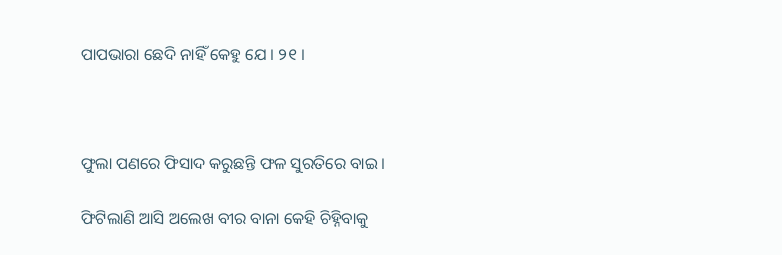ପାପଭାରା ଛେଦି ନାହିଁ କେହୁ ଯେ । ୨୧ ।



ଫୁଲା ପଣରେ ଫିସାଦ କରୁଛନ୍ତି ଫଳ ସୁରତିରେ ବାଇ ।

ଫିଟିଲାଣି ଆସି ଅଲେଖ ବୀର ବାନା କେହି ଚିହ୍ନିବାକୁ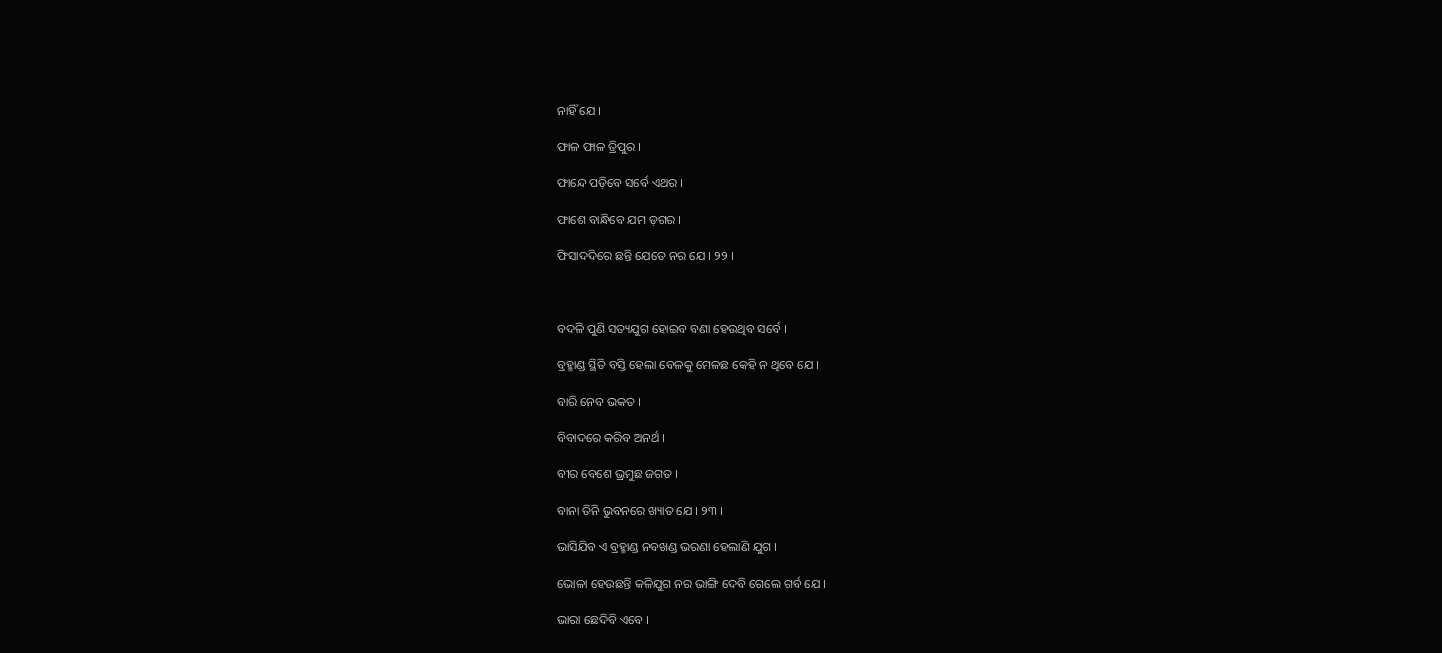ନାହିଁ ଯେ ।

ଫାଳ ଫାଳ ତ୍ରିପୁର ।

ଫାନ୍ଦେ ପଡ଼ିବେ ସର୍ବେ ଏଥର ।

ଫାଶେ ବାନ୍ଧିବେ ଯମ ଡ଼ଗର ।

ଫିସାଦଦିରେ ଛନ୍ତି ଯେତେ ନର ଯେ । ୨୨ ।



ବଦଳି ପୁଣି ସତ୍ୟଯୁଗ ହୋଇବ ବଣା ହେଉଥିବ ସର୍ବେ ।

ବ୍ରହ୍ମାଣ୍ଡ ସ୍ଥିତି ବସ୍ତି ହେଲା ବେଳକୁ ମେଳଛ କେହି ନ ଥିବେ ଯେ ।

ବାରି ନେବ ଭକତ ।

ବିବାଦରେ କରିବ ଅନର୍ଥ ।

ବୀର ବେଶେ ଭ୍ରମୁଛ ଜଗତ ।

ବାନା ତିନି ଭୁବନରେ ଖ୍ୟାତ ଯେ । ୨୩ ।

ଭାସିଯିବ ଏ ବ୍ରହ୍ମାଣ୍ଡ ନବଖଣ୍ଡ ଭରଣା ହେଲାଣି ଯୁଗ ।

ଭୋଳା ହେଉଛନ୍ତି କଳିଯୁଗ ନର ଭାଙ୍ଗି ଦେବି ଗେଲେ ଗର୍ବ ଯେ ।

ଭାରା ଛେଦିବି ଏବେ ।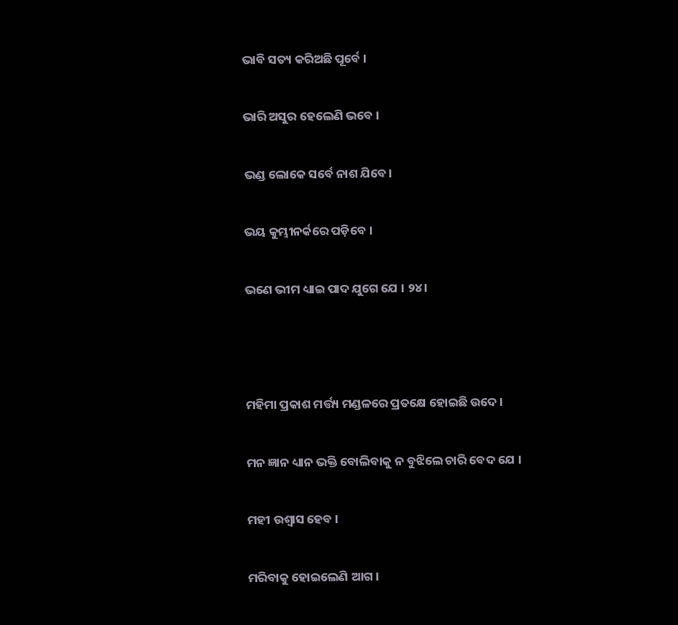ଭାବି ସତ୍ୟ କରିଅଛି ପୂର୍ବେ ।

ଭାରି ଅସୁର ହେଲେଣି ଭବେ ।

ଭଣ୍ଡ ଲୋକେ ସର୍ବେ ନାଶ ଯିବେ।

ଭୟ କୁମ୍ଭୀନର୍କରେ ପଡ଼ିବେ ।

ଭଣେ ଭୀମ ଧ୍ୟାଇ ପାଦ ଯୁଗେ ଯେ । ୨୪ ।



ମହିମା ପ୍ରକାଶ ମର୍ତ୍ତ୍ୟ ମଣ୍ଡଳରେ ପ୍ରତକ୍ଷେ ହୋଇଛି ଉଦେ ।

ମନ ଜ୍ଞାନ ଧ୍ୟାନ ଭକ୍ତି ବୋଲିବାକୁ ନ ବୁଝିଲେ ଚାରି ବେଦ ଯେ ।

ମହୀ ଉଶ୍ୱାସ ହେବ ।

ମରିବାକୁ ହୋଇଲେଣି ଆଗ ।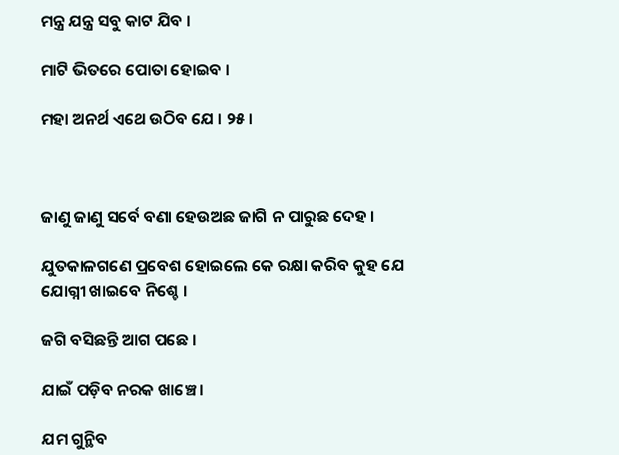ମନ୍ତ୍ର ଯନ୍ତ୍ର ସବୁ କାଟ ଯିବ ।

ମାଟି ଭିତରେ ପୋତା ହୋଇବ ।

ମହା ଅନର୍ଥ ଏଥେ ଉଠିବ ଯେ । ୨୫ ।



ଜାଣୁ ଜାଣୁ ସର୍ବେ ବଣା ହେଉଅଛ ଜାଗି ନ ପାରୁଛ ଦେହ ।

ଯୁତକାଳଗଣେ ପ୍ରବେଶ ହୋଇଲେ କେ ରକ୍ଷା କରିବ କୁହ ଯେ ଯୋଗ୍ନୀ ଖାଇବେ ନିଶ୍ଚେ ।

ଜଗି ବସିଛନ୍ତି ଆଗ ପଛେ ।

ଯାଇଁ ପଡ଼ିବ ନରକ ଖାଞ୍ଚେ ।

ଯମ ଗୁନ୍ଥିବ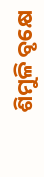ଶିମୁଳି ବୃକ୍ଷେ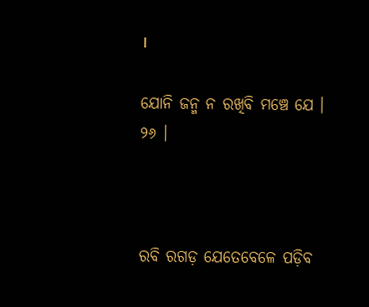।

ଯୋନି ଜନ୍ମ ନ ରଖିବି ମଞ୍ଚେ ଯେ । ୨୬ ।



ରବି ରଗଡ଼ ଯେତେବେଳେ ପଡ଼ିବ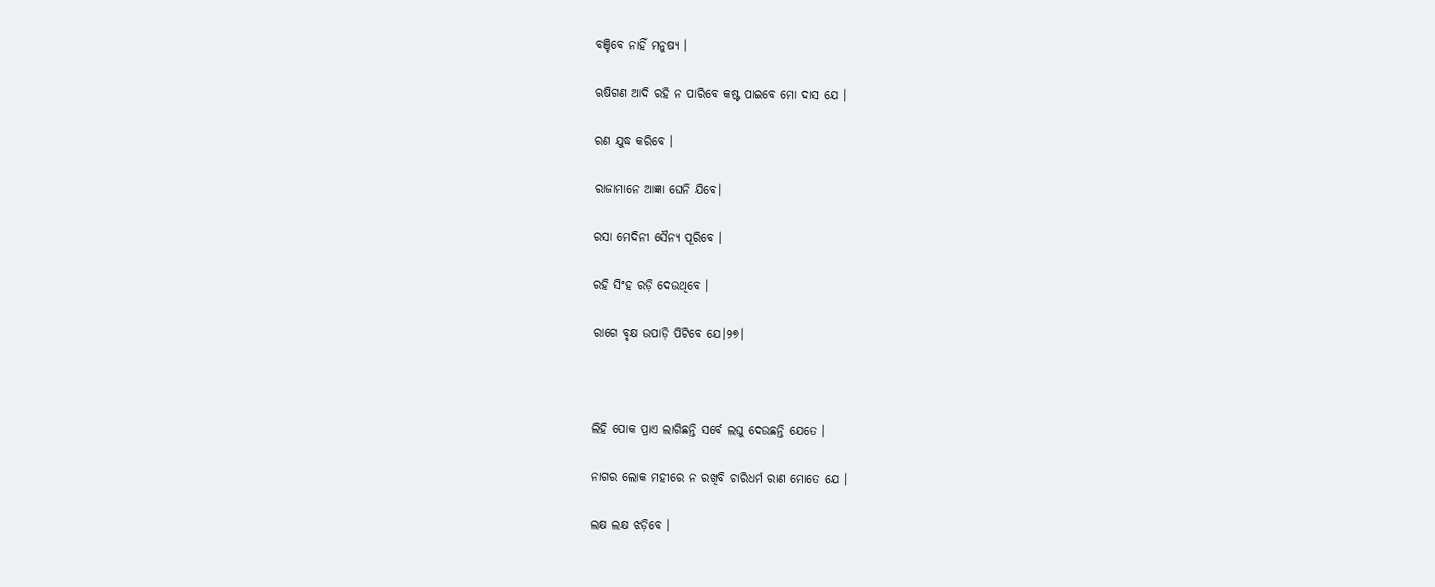ବଞ୍ଚିବେ ନାହିଁ ମନୁଷ୍ୟ ।

ଋଷିଗଣ ଆଦି ରହି ନ ପାରିବେ କଷ୍ଟ ପାଇବେ ମୋ ଦାସ ଯେ ।

ରଣ ଯୁଦ୍ଧ କରିବେ ।

ରାଜାମାନେ ଆଜ୍ଞା ଘେନି ଯିବେ।

ରସା ମେଦିନୀ ସୈନ୍ୟ ପୂରିବେ ।

ରହି ସିଂହ ରଡ଼ି ଦେଉଥିବେ ।

ରାଗେ ବୃକ୍ଷ ଉପାଡ଼ି ପିଟିବେ ଯେ।୨୭।



ଲିହି ପୋକ ପ୍ରାଏ ଲାଗିଛନ୍ତି ସର୍ବେ ଲଘୁ ଦେଉଛନ୍ତି ଯେତେ ।

ନାଗର ଲୋକ ମହୀରେ ନ ରଖିବି ଚାରିଧର୍ମ ରାଣ ମୋତେ ଯେ ।

ଲକ୍ଷ ଲକ୍ଷ ଝଡ଼ିବେ ।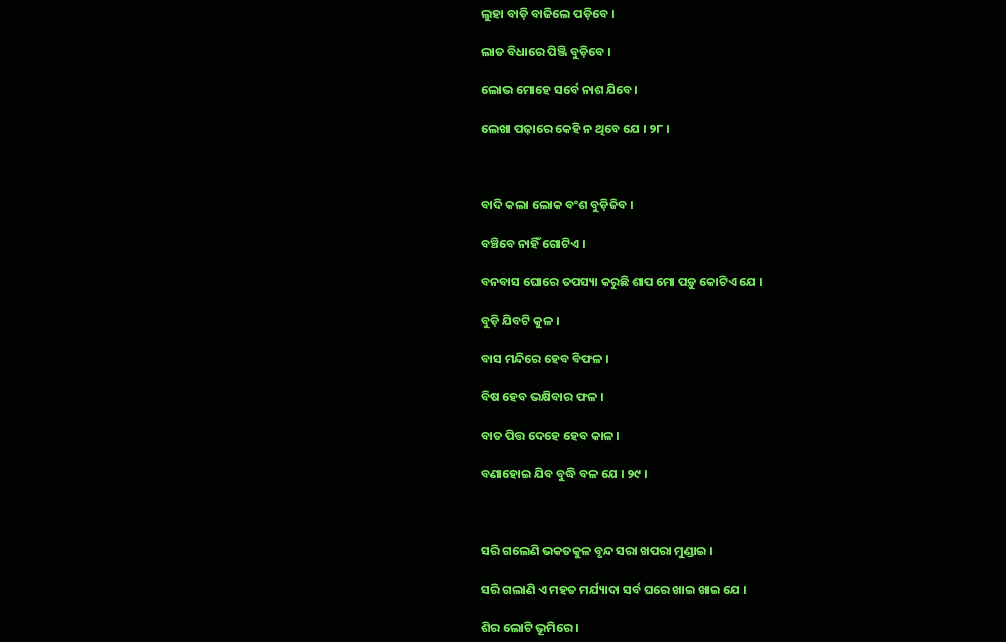ଲୁହା ବାଡ଼ି ବାଜିଲେ ପଡ଼ିବେ ।

ଲାତ ବିଧାରେ ପିଞ୍ଜି ବୁଡ଼ିବେ ।

ଲୋଭ ମୋହେ ସର୍ବେ ନାଶ ଯିବେ।

ଲେଖା ପଢ଼ାରେ କେହି ନ ଥିବେ ଯେ । ୨୮ ।



ବାଦି କଲା ଲୋକ ବଂଶ ବୁଡ଼ିଜିବ ।

ବଞ୍ଚିବେ ନାହିଁ ଗୋଟିଏ ।

ବନବାସ ଘୋରେ ତପସ୍ୟା କରୁଛି ଶାପ ମୋ ପଡ଼ୁ କୋଟିଏ ଯେ ।

ବୁଡ଼ି ଯିବଟି କୁଳ ।

ବାସ ମନ୍ଦିରେ ହେବ ବିଫଳ ।

ବିଷ ହେବ ଭକ୍ଷିବାର ଫଳ ।

ବାତ ପିତ୍ତ ଦେହେ ହେବ କାଳ ।

ବଣାହୋଇ ଯିବ ବୁଦ୍ଧି ବଳ ଯେ । ୨୯ ।



ସରି ଗଲେଣି ଭକତକୁଳ ବୃନ୍ଦ ସରା ଖପରା ମୁଣ୍ଡାଇ ।

ସରି ଗଲାଣି ଏ ମହତ ମର୍ଯ୍ୟାଦା ସର୍ବ ଘରେ ଖାଇ ଖାଇ ଯେ ।

ଶିର ଲୋଟି ଭୂମିରେ ।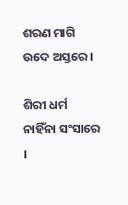ଶରଣ ମାଗି ଉଦେ ଅସ୍ତରେ ।

ଶିରୀ ଧର୍ମ ନାହିଁନା ସଂସାରେ ।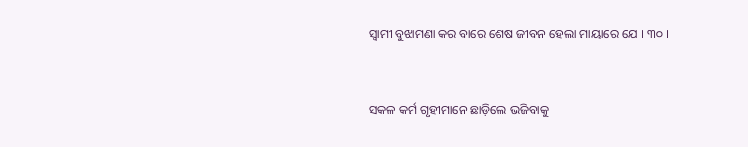ସ୍ୱାମୀ ବୁଝାମଣା କର ବାରେ ଶେଷ ଜୀବନ ହେଲା ମାୟାରେ ଯେ । ୩୦ ।



ସକଳ କର୍ମ ଗୃହୀମାନେ ଛାଡ଼ିଲେ ଭଜିବାକୁ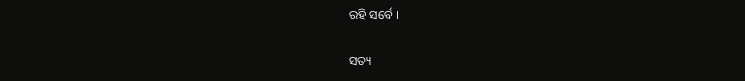ରହି ସର୍ବେ ।

ସତ୍ୟ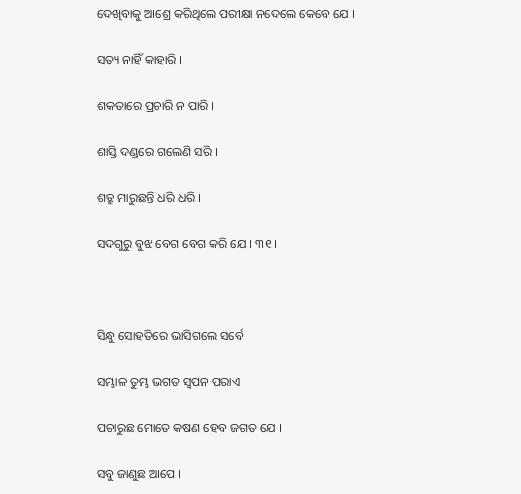ଦେଖିବାକୁ ଆଶ୍ରେ କରିଥିଲେ ପରୀକ୍ଷା ନଦେଲେ କେବେ ଯେ ।

ସତ୍ୟ ନାହିଁ କାହାରି ।

ଶକତାରେ ପ୍ରଚାରି ନ ପାରି ।

ଶାସ୍ତି ଦଣ୍ଡରେ ଗଲେଣି ସରି ।

ଶତ୍ରୁ ମାରୁଛନ୍ତି ଧରି ଧରି ।

ସଦଗୁରୁ ବୁଝ ବେଗ ବେଗ କରି ଯେ । ୩୧ ।



ସିନ୍ଧୁ ସୋହତିରେ ଭାସିଗଲେ ସର୍ବେ

ସମ୍ଭାଳ ତୁମ୍ଭ ଭଗତ ସ୍ୱପନ ପରାଏ

ପଚାରୁଛ ମୋତେ କଷଣ ହେବ ଜଗତ ଯେ ।

ସବୁ ଜାଣୁଛ ଆପେ ।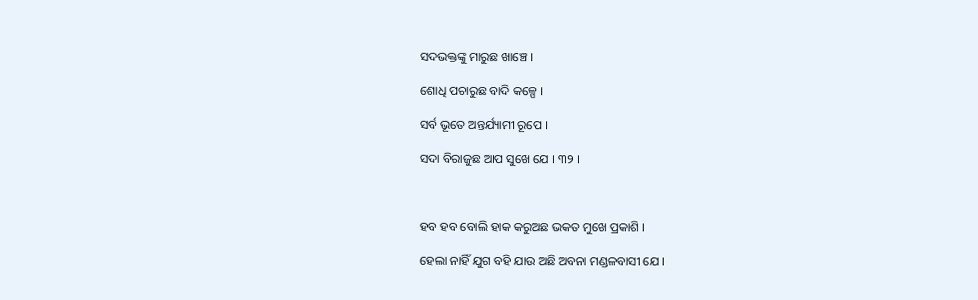ସଦଭକ୍ତଙ୍କୁ ମାରୁଛ ଖାଞ୍ଚେ ।

ଶୋଧି ପଚାରୁଛ ବାଦି କଳ୍ପେ ।

ସର୍ବ ଭୂତେ ଅନ୍ତର୍ଯ୍ୟାମୀ ରୂପେ ।

ସଦା ବିରାଜୁଛ ଆପ ସୁଖେ ଯେ । ୩୨ ।



ହବ ହବ ବୋଲି ହାକ କରୁଅଛ ଭକତ ମୁଖେ ପ୍ରକାଶି ।

ହେଲା ନାହିଁ ଯୁଗ ବହି ଯାଉ ଅଛି ଅବନା ମଣ୍ଡଳବାସୀ ଯେ ।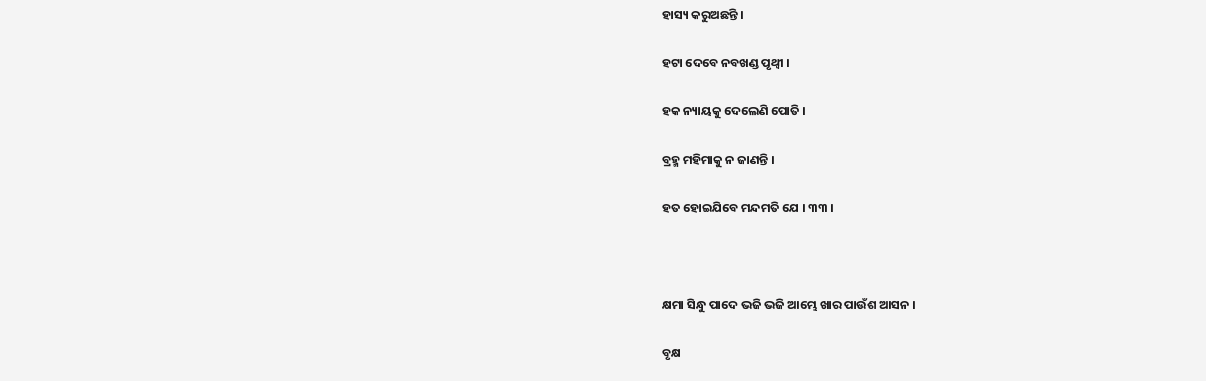ହାସ୍ୟ କରୁଅଛନ୍ତି ।

ହଟା ଦେବେ ନବଖଣ୍ଡ ପୃଥ୍ୱୀ ।

ହକ ନ୍ୟାୟକୁ ଦେଲେଣି ପୋତି ।

ବ୍ରହ୍ମ ମହିମାକୁ ନ ଜାଣନ୍ତି ।

ହତ ହୋଇଯିବେ ମନ୍ଦମତି ଯେ । ୩୩ ।



କ୍ଷମା ସିନ୍ଧୁ ପାଦେ ଭଜି ଭଜି ଆମ୍ଭେ ଖାର ପାଉଁଶ ଆସନ ।

ବୃକ୍ଷ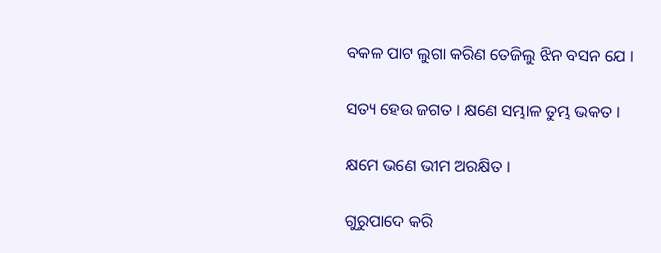ବକଳ ପାଟ ଲୁଗା କରିଣ ତେଜିଲୁ ଝିନ ବସନ ଯେ ।

ସତ୍ୟ ହେଉ ଜଗତ । କ୍ଷଣେ ସମ୍ଭାଳ ତୁମ୍ଭ ଭକତ ।

କ୍ଷମେ ଭଣେ ଭୀମ ଅରକ୍ଷିତ ।

ଗୁରୁପାଦେ କରି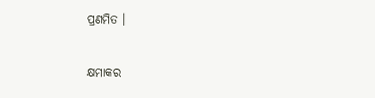ପ୍ରଣମିତ ।

କ୍ଷମାକର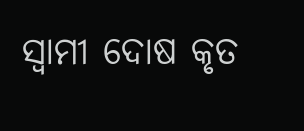ସ୍ୱାମୀ ଦୋଷ କୃତ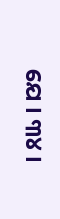ଯେ । ୩୪ ।